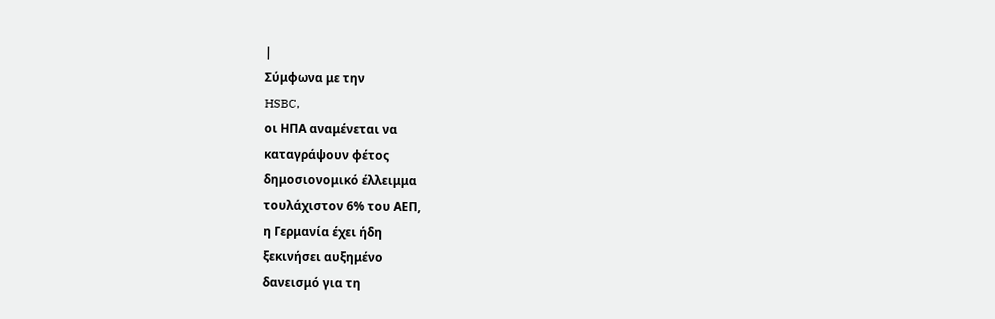|
Σύμφωνα με την
HSBC,
οι ΗΠΑ αναμένεται να
καταγράψουν φέτος
δημοσιονομικό έλλειμμα
τουλάχιστον 6% του ΑΕΠ,
η Γερμανία έχει ήδη
ξεκινήσει αυξημένο
δανεισμό για τη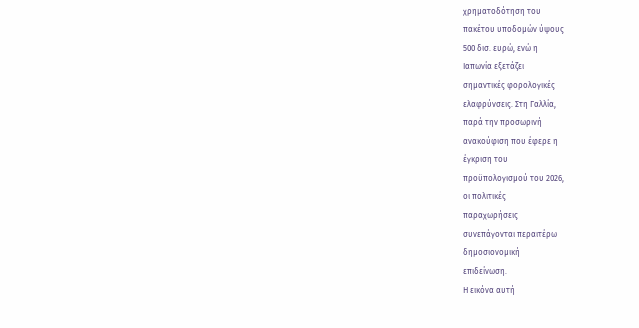χρηματοδότηση του
πακέτου υποδομών ύψους
500 δισ. ευρώ, ενώ η
Ιαπωνία εξετάζει
σημαντικές φορολογικές
ελαφρύνσεις. Στη Γαλλία,
παρά την προσωρινή
ανακούφιση που έφερε η
έγκριση του
προϋπολογισμού του 2026,
οι πολιτικές
παραχωρήσεις
συνεπάγονται περαιτέρω
δημοσιονομική
επιδείνωση.
Η εικόνα αυτή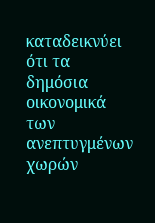καταδεικνύει ότι τα
δημόσια οικονομικά των
ανεπτυγμένων χωρών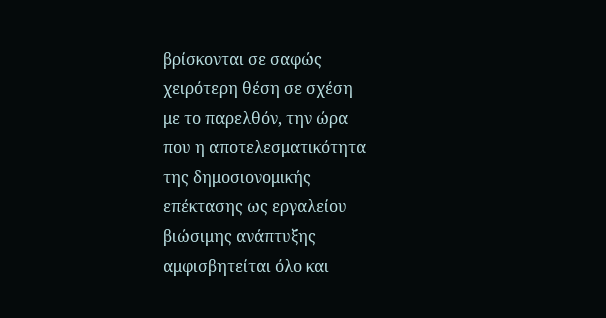βρίσκονται σε σαφώς
χειρότερη θέση σε σχέση
με το παρελθόν, την ώρα
που η αποτελεσματικότητα
της δημοσιονομικής
επέκτασης ως εργαλείου
βιώσιμης ανάπτυξης
αμφισβητείται όλο και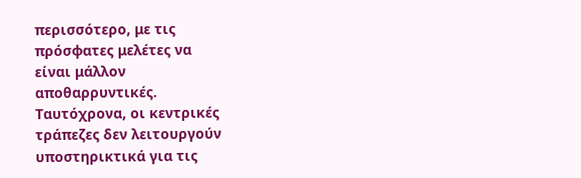περισσότερο, με τις
πρόσφατες μελέτες να
είναι μάλλον
αποθαρρυντικές.
Ταυτόχρονα, οι κεντρικές
τράπεζες δεν λειτουργούν
υποστηρικτικά για τις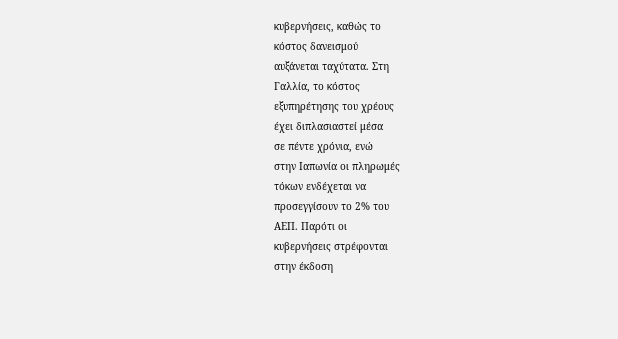κυβερνήσεις, καθώς το
κόστος δανεισμού
αυξάνεται ταχύτατα. Στη
Γαλλία, το κόστος
εξυπηρέτησης του χρέους
έχει διπλασιαστεί μέσα
σε πέντε χρόνια, ενώ
στην Ιαπωνία οι πληρωμές
τόκων ενδέχεται να
προσεγγίσουν το 2% του
ΑΕΠ. Παρότι οι
κυβερνήσεις στρέφονται
στην έκδοση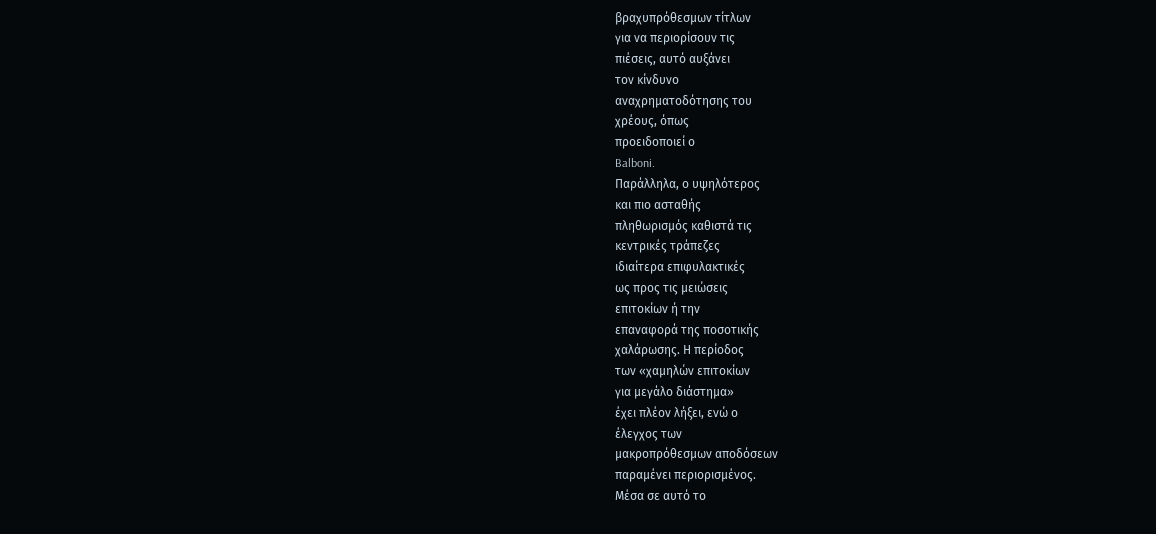βραχυπρόθεσμων τίτλων
για να περιορίσουν τις
πιέσεις, αυτό αυξάνει
τον κίνδυνο
αναχρηματοδότησης του
χρέους, όπως
προειδοποιεί ο
Balboni.
Παράλληλα, ο υψηλότερος
και πιο ασταθής
πληθωρισμός καθιστά τις
κεντρικές τράπεζες
ιδιαίτερα επιφυλακτικές
ως προς τις μειώσεις
επιτοκίων ή την
επαναφορά της ποσοτικής
χαλάρωσης. Η περίοδος
των «χαμηλών επιτοκίων
για μεγάλο διάστημα»
έχει πλέον λήξει, ενώ ο
έλεγχος των
μακροπρόθεσμων αποδόσεων
παραμένει περιορισμένος.
Μέσα σε αυτό το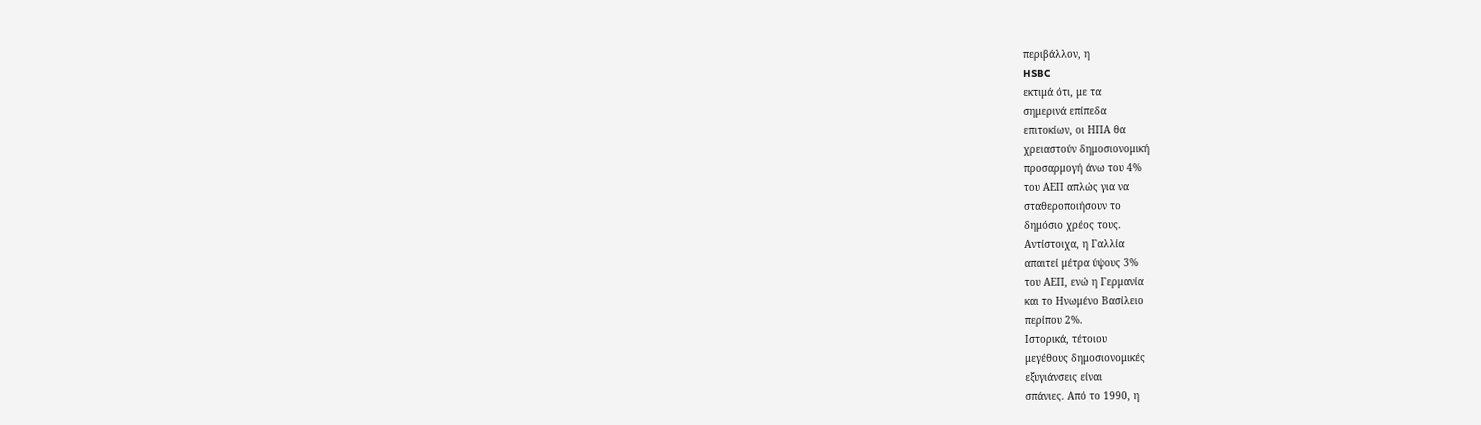περιβάλλον, η
HSBC
εκτιμά ότι, με τα
σημερινά επίπεδα
επιτοκίων, οι ΗΠΑ θα
χρειαστούν δημοσιονομική
προσαρμογή άνω του 4%
του ΑΕΠ απλώς για να
σταθεροποιήσουν το
δημόσιο χρέος τους.
Αντίστοιχα, η Γαλλία
απαιτεί μέτρα ύψους 3%
του ΑΕΠ, ενώ η Γερμανία
και το Ηνωμένο Βασίλειο
περίπου 2%.
Ιστορικά, τέτοιου
μεγέθους δημοσιονομικές
εξυγιάνσεις είναι
σπάνιες. Από το 1990, η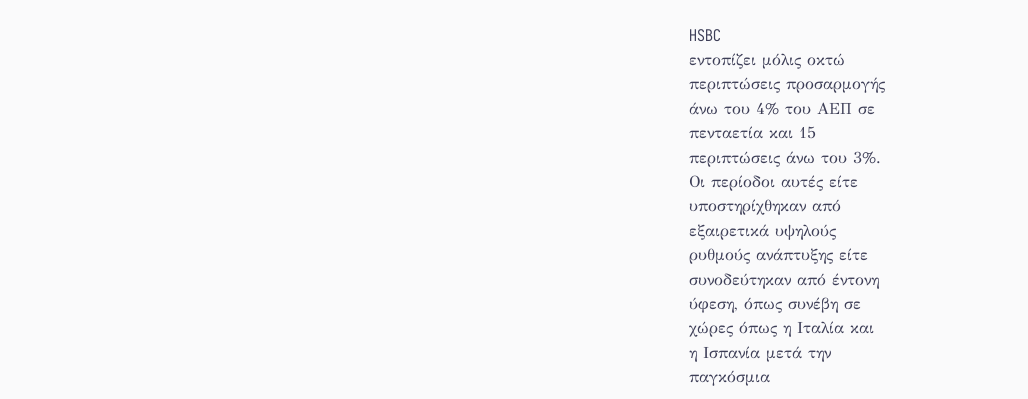HSBC
εντοπίζει μόλις οκτώ
περιπτώσεις προσαρμογής
άνω του 4% του ΑΕΠ σε
πενταετία και 15
περιπτώσεις άνω του 3%.
Οι περίοδοι αυτές είτε
υποστηρίχθηκαν από
εξαιρετικά υψηλούς
ρυθμούς ανάπτυξης είτε
συνοδεύτηκαν από έντονη
ύφεση, όπως συνέβη σε
χώρες όπως η Ιταλία και
η Ισπανία μετά την
παγκόσμια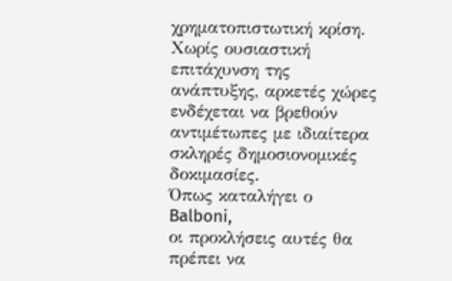χρηματοπιστωτική κρίση.
Χωρίς ουσιαστική
επιτάχυνση της
ανάπτυξης, αρκετές χώρες
ενδέχεται να βρεθούν
αντιμέτωπες με ιδιαίτερα
σκληρές δημοσιονομικές
δοκιμασίες.
Όπως καταλήγει ο
Balboni,
οι προκλήσεις αυτές θα
πρέπει να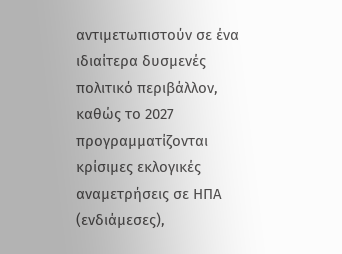αντιμετωπιστούν σε ένα
ιδιαίτερα δυσμενές
πολιτικό περιβάλλον,
καθώς το 2027
προγραμματίζονται
κρίσιμες εκλογικές
αναμετρήσεις σε ΗΠΑ
(ενδιάμεσες),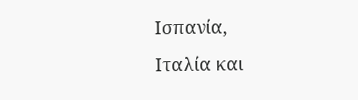Ισπανία,
Ιταλία και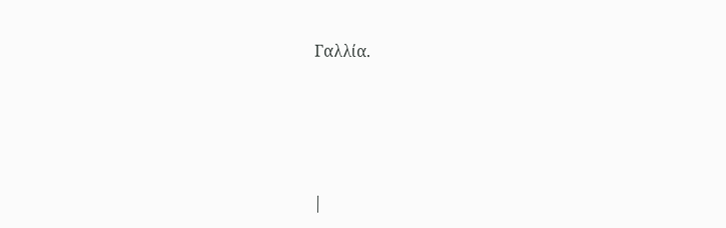Γαλλία.





|